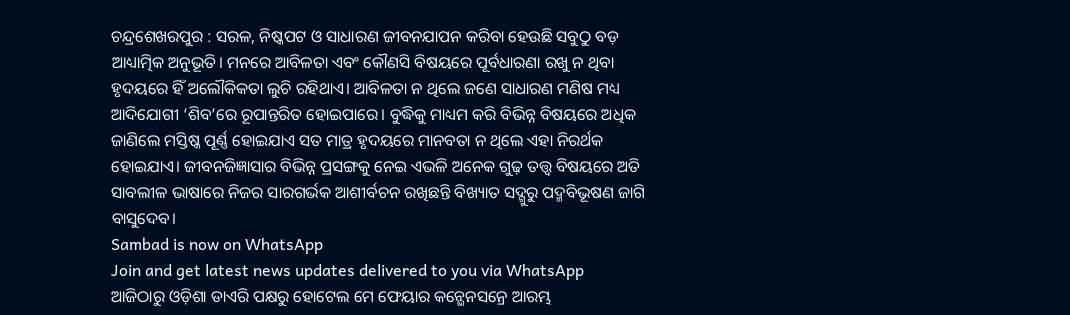ଚନ୍ଦ୍ରଶେଖରପୁର : ସରଳ, ନିଷ୍କପଟ ଓ ସାଧାରଣ ଜୀବନଯାପନ କରିବା ହେଉଛି ସବୁଠୁ ବଡ଼ ଆଧ୍ୟାତ୍ମିକ ଅନୁଭୂତି। ମନରେ ଆବିଳତା ଏବଂ କୌଣସି ବିଷୟରେ ପୂର୍ବଧାରଣା ରଖୁ ନ ଥିବା ହୃଦୟରେ ହିଁ ଅଲୌକିକତା ଲୁଚି ରହିଥାଏ। ଆବିଳତା ନ ଥିଲେ ଜଣେ ସାଧାରଣ ମଣିଷ ମଧ୍ୟ ଆଦିଯୋଗୀ ‘ଶିବ’ରେ ରୂପାନ୍ତରିତ ହୋଇପାରେ। ବୁଦ୍ଧିକୁ ମାଧ୍ୟମ କରି ବିଭିନ୍ନ ବିଷୟରେ ଅଧିକ ଜାଣିଲେ ମସ୍ତିଷ୍କ ପୂର୍ଣ୍ଣ ହୋଇଯାଏ ସତ ମାତ୍ର ହୃଦୟରେ ମାନବତା ନ ଥିଲେ ଏହା ନିରର୍ଥକ ହୋଇଯାଏ। ଜୀବନଜିଜ୍ଞାସାର ବିଭିନ୍ନ ପ୍ରସଙ୍ଗକୁ ନେଇ ଏଭଳି ଅନେକ ଗୁଢ଼ ତତ୍ତ୍ୱ ବିଷୟରେ ଅତି ସାବଲୀଳ ଭାଷାରେ ନିଜର ସାରଗର୍ଭକ ଆଶୀର୍ବଚନ ରଖିଛନ୍ତି ବିଖ୍ୟାତ ସଦ୍ଗୁରୁ ପଦ୍ମବିଭୂଷଣ ଜାଗି ବାସୁଦେବ।
Sambad is now on WhatsApp
Join and get latest news updates delivered to you via WhatsApp
ଆଜିଠାରୁ ଓଡ଼ିଶା ଡାଏରି ପକ୍ଷରୁ ହୋଟେଲ ମେ ଫେୟାର କନ୍ଭେନସନ୍ରେ ଆରମ୍ଭ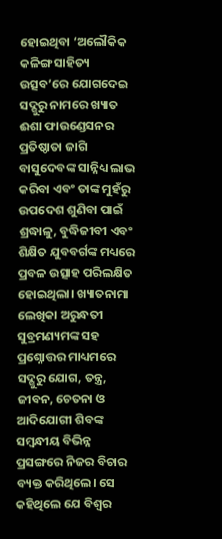ହୋଇଥିବା ‘ଅଲୌକିକ କଳିଙ୍ଗ ସାହିତ୍ୟ ଉତ୍ସବ’ରେ ଯୋଗଦେଇ ସଦ୍ଗୁରୁ ନାମରେ ଖ୍ୟାତ ଈଶା ଫାଉଣ୍ଡେସନର ପ୍ରତିଷ୍ଠାତା ଜାଗି ବାସୁଦେବଙ୍କ ସାନ୍ନିଧ୍ୟ ଲାଭ କରିବା ଏବଂ ତାଙ୍କ ମୁହଁରୁ ଉପଦେଶ ଶୁଣିବା ପାଇଁ ଶ୍ରଦ୍ଧାଳୁ, ବୁଦ୍ଧିଜୀବୀ ଏବଂ ଶିକ୍ଷିତ ଯୁବବର୍ଗଙ୍କ ମଧ୍ୟରେ ପ୍ରବଳ ଉତ୍ସାହ ପରିଲକ୍ଷିତ ହୋଇଥିଲା। ଖ୍ୟାତନାମା ଲେଖିକା ଅରୁନ୍ଧତୀ ସୁବ୍ରମଣ୍ୟମଙ୍କ ସହ ପ୍ରଶ୍ନୋତ୍ତର ମାଧ୍ୟମରେ ସଦ୍ଗୁରୁ ଯୋଗ, ତନ୍ତ୍ର, ଜୀବନ, ଚେତନା ଓ ଆଦିଯୋଗୀ ଶିବଙ୍କ ସମ୍ବନ୍ଧୀୟ ବିଭିନ୍ନ ପ୍ରସଙ୍ଗରେ ନିଜର ବିଚାର ବ୍ୟକ୍ତ କରିଥିଲେ। ସେ କହିଥିଲେ ଯେ ବିଶ୍ୱର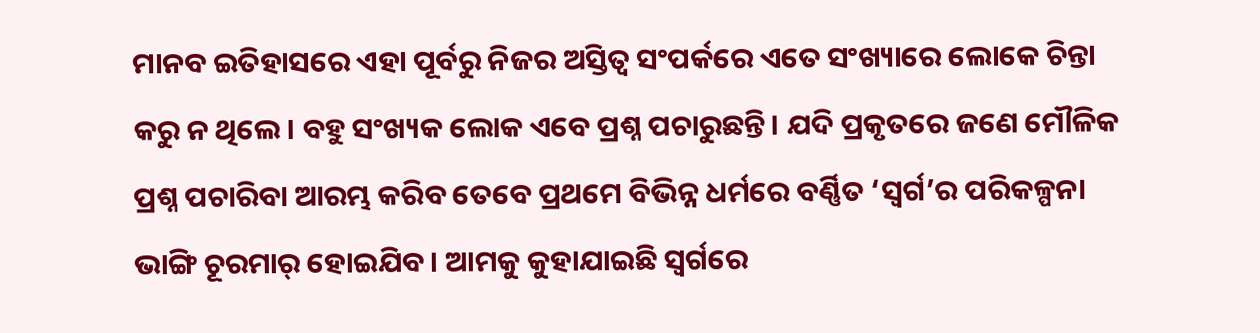ମାନବ ଇତିହାସରେ ଏହା ପୂର୍ବରୁ ନିଜର ଅସ୍ତିତ୍ୱ ସଂପର୍କରେ ଏତେ ସଂଖ୍ୟାରେ ଲୋକେ ଚିନ୍ତା କରୁ ନ ଥିଲେ। ବହୁ ସଂଖ୍ୟକ ଲୋକ ଏବେ ପ୍ରଶ୍ନ ପଚାରୁଛନ୍ତି। ଯଦି ପ୍ରକୃତରେ ଜଣେ ମୌଳିକ ପ୍ରଶ୍ନ ପଚାରିବା ଆରମ୍ଭ କରିବ ତେବେ ପ୍ରଥମେ ବିଭିନ୍ନ ଧର୍ମରେ ବର୍ଣ୍ଣିତ ‘ସ୍ୱର୍ଗ’ର ପରିକଳ୍ପନା ଭାଙ୍ଗି ଚୂରମାର୍ ହୋଇଯିବ। ଆମକୁ କୁହାଯାଇଛି ସ୍ୱର୍ଗରେ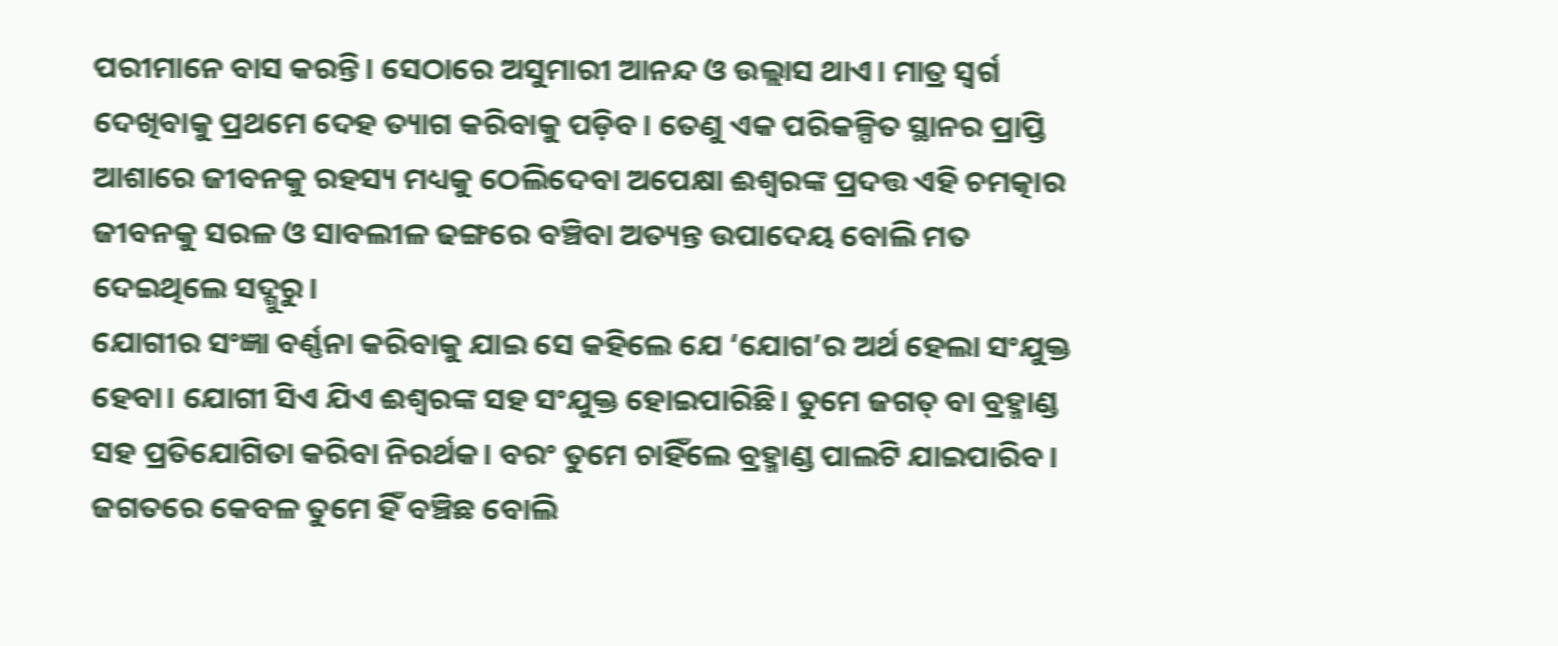ପରୀମାନେ ବାସ କରନ୍ତି। ସେଠାରେ ଅସୁମାରୀ ଆନନ୍ଦ ଓ ଉଲ୍ଲାସ ଥାଏ। ମାତ୍ର ସ୍ୱର୍ଗ ଦେଖିବାକୁ ପ୍ରଥମେ ଦେହ ତ୍ୟାଗ କରିବାକୁ ପଡ଼ିବ। ତେଣୁ ଏକ ପରିକଳ୍ପିତ ସ୍ଥାନର ପ୍ରାପ୍ତି ଆଶାରେ ଜୀବନକୁ ରହସ୍ୟ ମଧ୍ୟକୁ ଠେଲିଦେବା ଅପେକ୍ଷା ଈଶ୍ୱରଙ୍କ ପ୍ରଦତ୍ତ ଏହି ଚମତ୍କାର ଜୀବନକୁ ସରଳ ଓ ସାବଲୀଳ ଢଙ୍ଗରେ ବଞ୍ଚିବା ଅତ୍ୟନ୍ତ ଉପାଦେୟ ବୋଲି ମତ ଦେଇଥିଲେ ସଦ୍ଗୁରୁ।
ଯୋଗୀର ସଂଜ୍ଞା ବର୍ଣ୍ଣନା କରିବାକୁ ଯାଇ ସେ କହିଲେ ଯେ ‘ଯୋଗ’ର ଅର୍ଥ ହେଲା ସଂଯୁକ୍ତ ହେବା। ଯୋଗୀ ସିଏ ଯିଏ ଈଶ୍ୱରଙ୍କ ସହ ସଂଯୁକ୍ତ ହୋଇପାରିଛି। ତୁମେ ଜଗତ୍ ବା ବ୍ରହ୍ମାଣ୍ଡ ସହ ପ୍ରତିଯୋଗିତା କରିବା ନିରର୍ଥକ। ବରଂ ତୁମେ ଚାହିଁଲେ ବ୍ରହ୍ମାଣ୍ଡ ପାଲଟି ଯାଇପାରିବ। ଜଗତରେ କେବଳ ତୁମେ ହିଁ ବଞ୍ଚିଛ ବୋଲି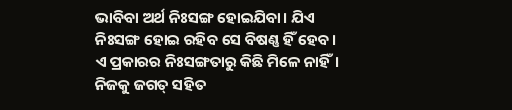ଭାବିବା ଅର୍ଥ ନିଃସଙ୍ଗ ହୋଇଯିବା। ଯିଏ ନିଃସଙ୍ଗ ହୋଇ ରହିବ ସେ ବିଷଣ୍ଣ ହିଁ ହେବ। ଏ ପ୍ରକାରର ନିଃସଙ୍ଗତାରୁ କିଛି ମିଳେ ନାହିଁ। ନିଜକୁ ଜଗତ୍ ସହିତ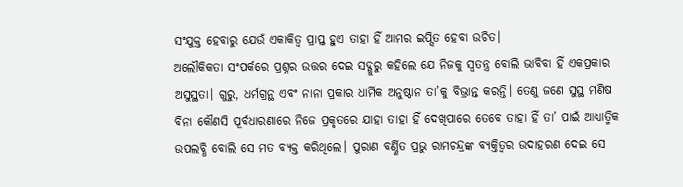ସଂଯୁକ୍ତ ହେବାରୁ ଯେଉଁ ଏକାକିତ୍ୱ ପ୍ରାପ୍ତ ହୁଏ ତାହା ହିଁ ଆମର ଇପ୍ସିତ ହେବା ଉଚିତ।
ଅଲୌକିକତା ସଂପର୍କରେ ପ୍ରଶ୍ନର ଉତ୍ତର ଦେଇ ସଦ୍ଗୁରୁ କହିଲେ ଯେ ନିଜକୁ ସ୍ୱତନ୍ତ୍ର ବୋଲି ଭାବିବା ହିଁ ଏକପ୍ରକାର ଅସୁସ୍ଥତା। ଗୁରୁ, ଧର୍ମଗ୍ରନ୍ଥ ଏବଂ ନାନା ପ୍ରକାର ଧାର୍ମିକ ଅନୁଷ୍ଠାନ ତା’କୁ ବିଭ୍ରାନ୍ତ କରନ୍ତି। ତେଣୁ ଜଣେ ସୁସ୍ଥ ମଣିଷ ବିନା କୌଣସି ପୂର୍ବଧାରଣାରେ ନିଜେ ପ୍ରକୃତରେ ଯାହା ତାହା ହିଁ ଦେଖିପାରେ ତେବେ ତାହା ହିଁ ତା’ ପାଇଁ ଆଧ୍ୟାତ୍ମିକ ଉପଲବ୍ଧି ବୋଲି ସେ ମତ ବ୍ୟକ୍ତ କରିଥିଲେ। ପୁରାଣ ବର୍ଣ୍ଣିତ ପ୍ରଭୁ ରାମଚନ୍ଦ୍ରଙ୍କ ବ୍ୟକ୍ତିତ୍ୱର ଉଦାହରଣ ଦେଇ ସେ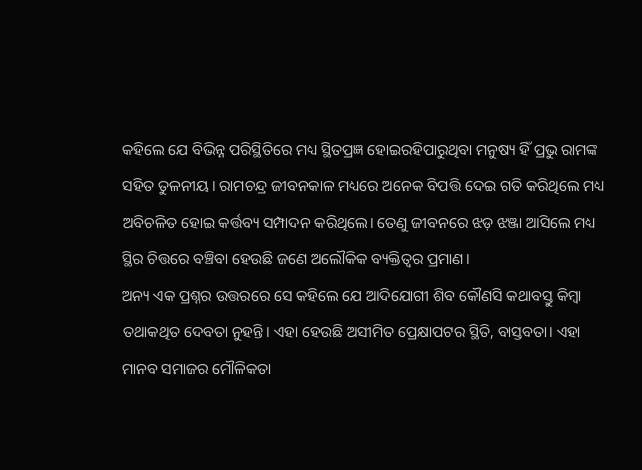କହିଲେ ଯେ ବିଭିନ୍ନ ପରିସ୍ଥିତିରେ ମଧ୍ୟ ସ୍ଥିତପ୍ରଜ୍ଞ ହୋଇରହିପାରୁଥିବା ମନୁଷ୍ୟ ହିଁ ପ୍ରଭୁ ରାମଙ୍କ ସହିତ ତୁଳନୀୟ। ରାମଚନ୍ଦ୍ର ଜୀବନକାଳ ମଧ୍ୟରେ ଅନେକ ବିପତ୍ତି ଦେଇ ଗତି କରିଥିଲେ ମଧ୍ୟ ଅବିଚଳିତ ହୋଇ କର୍ତ୍ତବ୍ୟ ସମ୍ପାଦନ କରିଥିଲେ। ତେଣୁ ଜୀବନରେ ଝଡ଼ ଝଞ୍ଜା ଆସିଲେ ମଧ୍ୟ ସ୍ଥିର ଚିତ୍ତରେ ବଞ୍ଚିବା ହେଉଛି ଜଣେ ଅଲୌକିକ ବ୍ୟକ୍ତିତ୍ୱର ପ୍ରମାଣ।
ଅନ୍ୟ ଏକ ପ୍ରଶ୍ନର ଉତ୍ତରରେ ସେ କହିଲେ ଯେ ଆଦିଯୋଗୀ ଶିବ କୌଣସି କଥାବସ୍ତୁ କିମ୍ବା ତଥାକଥିତ ଦେବତା ନୁହନ୍ତି। ଏହା ହେଉଛି ଅସୀମିତ ପ୍ରେକ୍ଷାପଟର ସ୍ଥିତି, ବାସ୍ତବତା। ଏହା ମାନବ ସମାଜର ମୌଳିକତା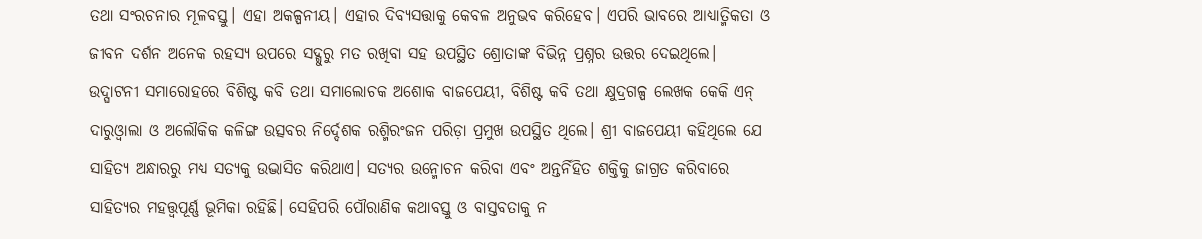ତଥା ସଂରଚନାର ମୂଳବସ୍ତୁ। ଏହା ଅକଳ୍ପନୀୟ। ଏହାର ଦିବ୍ୟସତ୍ତାକୁ କେବଳ ଅନୁଭବ କରିହେବ। ଏପରି ଭାବରେ ଆଧ୍ୟାତ୍ମିକତା ଓ ଜୀବନ ଦର୍ଶନ ଅନେକ ରହସ୍ୟ ଉପରେ ସଦ୍ଗୁରୁ ମତ ରଖିବା ସହ ଉପସ୍ଥିତ ଶ୍ରୋତାଙ୍କ ବିଭିନ୍ନ ପ୍ରଶ୍ନର ଉତ୍ତର ଦେଇଥିଲେ।
ଉଦ୍ଘାଟନୀ ସମାରୋହରେ ବିଶିଷ୍ଟ କବି ତଥା ସମାଲୋଚକ ଅଶୋକ ବାଜପେୟୀ, ବିଶିଷ୍ଟ କବି ତଥା କ୍ଷୁଦ୍ରଗଳ୍ପ ଲେଖକ କେକି ଏନ୍ ଦାରୁଓ୍ଵାଲା ଓ ଅଲୌକିକ କଳିଙ୍ଗ ଉତ୍ସବର ନିର୍ଦ୍ଦେଶକ ରଶ୍ମିରଂଜନ ପରିଡ଼ା ପ୍ରମୁଖ ଉପସ୍ଥିତ ଥିଲେ। ଶ୍ରୀ ବାଜପେୟୀ କହିଥିଲେ ଯେ ସାହିତ୍ୟ ଅନ୍ଧାରରୁ ମଧ୍ୟ ସତ୍ୟକୁ ଉଦ୍ଭାସିତ କରିଥାଏ। ସତ୍ୟର ଉନ୍ମୋଚନ କରିବା ଏବଂ ଅନ୍ତର୍ନିହିତ ଶକ୍ତିକୁ ଜାଗ୍ରତ କରିବାରେ ସାହିତ୍ୟର ମହତ୍ତ୍ୱପୂର୍ଣ୍ଣ ଭୂମିକା ରହିଛି। ସେହିପରି ପୌରାଣିକ କଥାବସ୍ତୁ ଓ ବାସ୍ତବତାକୁ ନ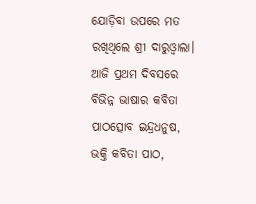ଯୋଡ଼ିବା ଉପରେ ମତ ରଖିଥିଲେ ଶ୍ରୀ ଦାରୁଓ୍ଵାଲା। ଆଜି ପ୍ରଥମ ଦିବସରେ ବିଭିନ୍ନ ଭାଷାର କବିତା ପାଠତ୍ସୋବ ଇନ୍ଦ୍ରଧନୁଷ, ଭକ୍ତି କବିତା ପାଠ,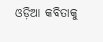ଓଡ଼ିଆ କବିତାକୁ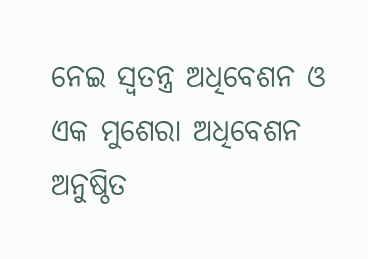ନେଇ ସ୍ୱତନ୍ତ୍ର ଅଧିବେଶନ ଓ ଏକ ମୁଶେରା ଅଧିବେଶନ ଅନୁଷ୍ଠିତ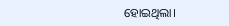ହୋଇଥିଲା।